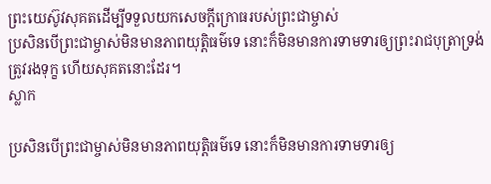ព្រះយេស៊ូវសុគតដើម្បីទទួលយកសេចក្ដីក្រោធរបស់ព្រះជាម្ចាស់
ប្រសិនបើព្រះជាម្ចាស់មិនមានភាពយុត្តិធម៌ទេ នោះក៏មិនមានការទាមទារឲ្យព្រះរាជបុត្រាទ្រង់ត្រូវរងទុក្ខ ហើយសុគតនោះដែរ។
ស្លាក

ប្រសិនបើព្រះជាម្ចាស់មិនមានភាពយុត្តិធម៌ទេ នោះក៏មិនមានការទាមទារឲ្យ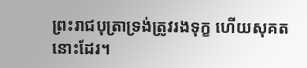ព្រះរាជបុត្រាទ្រង់ត្រូវរងទុក្ខ ហើយសុគតនោះដែរ។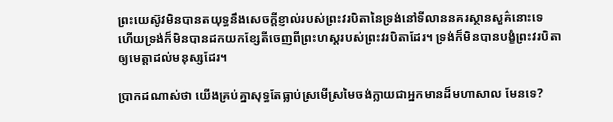ព្រះយេស៊ូវមិនបានតយុទ្ធនឹងសេចក្ដីខ្ញាល់របស់ព្រះវរបិតានៃទ្រង់នៅទីលាននគរស្ថានសួគ៌នោះទេ ហើយទ្រង់ក៏មិនបានដកយកខ្សែតីចេញពីព្រះហស្ដរបស់ព្រះវរបិតាដែរ។ ទ្រង់ក៏មិនបានបង្ខំព្រះវរបិតាឲ្យមេត្តាដល់មនុស្សដែរ។

ប្រាកដណាស់ថា យើងគ្រប់គ្នាសុទ្ធតែធ្លាប់ស្រមើស្រមៃចង់ក្លាយជាអ្នកមានដ៏មហាសាល មែនទេ?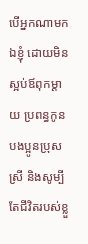បើអ្នកណាមកឯខ្ញុំ ដោយមិនស្អប់ឪពុកម្ដាយ ប្រពន្ធកូន បងប្អូនប្រុសស្រី និងសូម្បីតែជីវិតរបស់ខ្លួ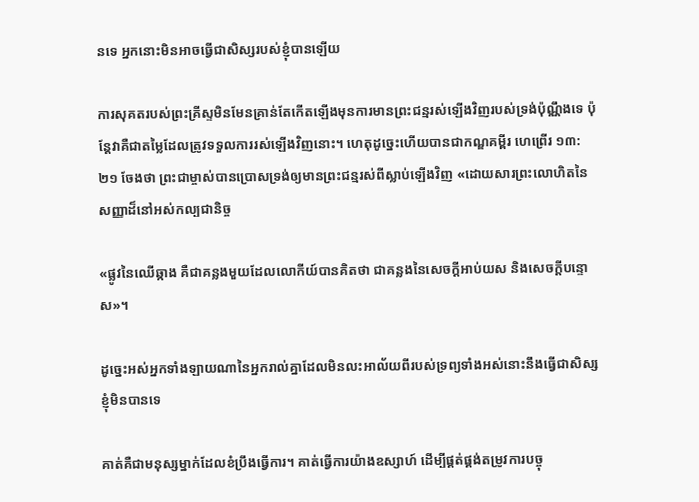នទេ អ្នកនោះមិនអាចធ្វើជាសិស្សរបស់ខ្ញុំបានឡើយ

ការសុគតរបស់ព្រះគ្រីស្ទមិនមែនគ្រាន់តែកើតឡើងមុនការមានព្រះជន្មរស់ឡើងវិញរបស់ទ្រង់ប៉ុណ្ណឹងទេ ប៉ុន្តែវាគឺជាតម្លៃដែលត្រូវទទួលការរស់ឡើងវិញនោះ។ ហេតុដូច្នេះហើយបានជាកណ្ឌគម្ពីរ ហេព្រើរ ១៣:២១ ចែងថា ព្រះជាម្ចាស់បានប្រោសទ្រង់ឲ្យមានព្រះជន្មរស់ពីស្លាប់ឡើងវិញ «ដោយសារព្រះលោហិតនៃសញ្ញាដ៏នៅអស់កល្បជានិច្ច

«ផ្លូវនៃឈើឆ្កាង គឺជាគន្លងមួយដែលលោកីយ៍បានគិតថា ជាគន្លងនៃសេចក្តីអាប់យស និងសេចក្តីបន្ទោស»។

ដូច្នេះអស់អ្នកទាំងឡាយណានៃអ្នករាល់គ្នាដែលមិនលះអាល័យពីរបស់ទ្រព្យទាំងអស់នោះនឹងធ្វើជាសិស្សខ្ញុំមិនបានទេ

គាត់គឺជាមនុស្សម្នាក់ដែលខំប្រឹងធ្វើការ។ គាត់ធ្វើការយ៉ាងឧស្សាហ៍ ដើម្បីផ្គត់ផ្គង់តម្រូវការបច្ចុ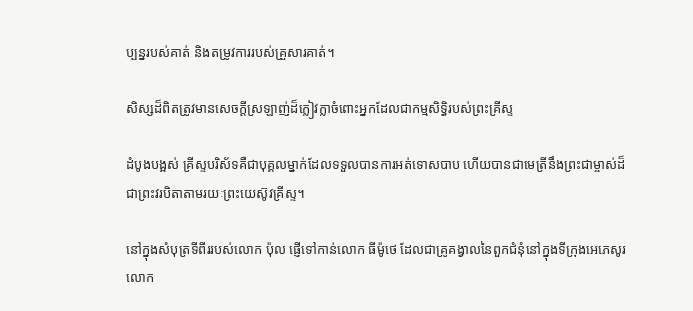ប្បន្នរបស់គាត់ និងតម្រូវការរបស់គ្រួសារគាត់។

សិស្សដ៏ពិតត្រូវមានសេចក្តីស្រឡាញ់ដ៏ក្លៀវក្លាចំពោះអ្នកដែលជាកម្មសិទ្ធិរបស់ព្រះគ្រីស្ទ

ដំបូងបង្អស់ គ្រីស្ទបរិស័ទគឺជាបុគ្គលម្នាក់ដែលទទួលបានការអត់ទោសបាប ហើយបានជាមេត្រីនឹងព្រះជាម្ចាស់ដ៏ជាព្រះវរបិតាតាមរយៈព្រះយេស៊ូវគ្រីស្ទ។

នៅក្នុងសំបុត្រទីពីររបស់លោក ប៉ុល ផ្ញើទៅកាន់លោក ធីម៉ូថេ ដែលជាគ្រូគង្វាលនៃពួកជំនុំនៅក្នុងទីក្រុងអេភេសូរ លោក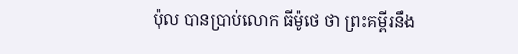ប៉ុល បានប្រាប់លោក ធីម៉ូថេ ថា ព្រះគម្ពីរនឹង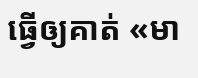ធ្វើឲ្យគាត់ «មា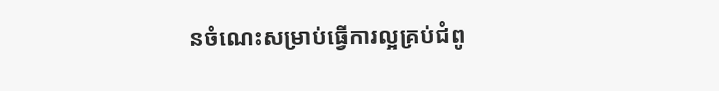នចំណេះសម្រាប់ធ្វើការល្អគ្រប់ជំពូ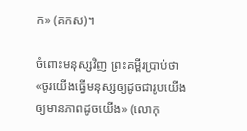ក» (គកស)។

ចំពោះមនុស្សវិញ ព្រះគម្ពីរប្រាប់ថា «ចូរយើងធ្វើមនុស្សឲ្យដូចជារូបយើង ឲ្យមានភាពដូចយើង» (លោកុ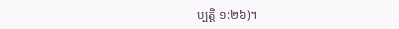ប្បត្ដិ ១:២៦)។